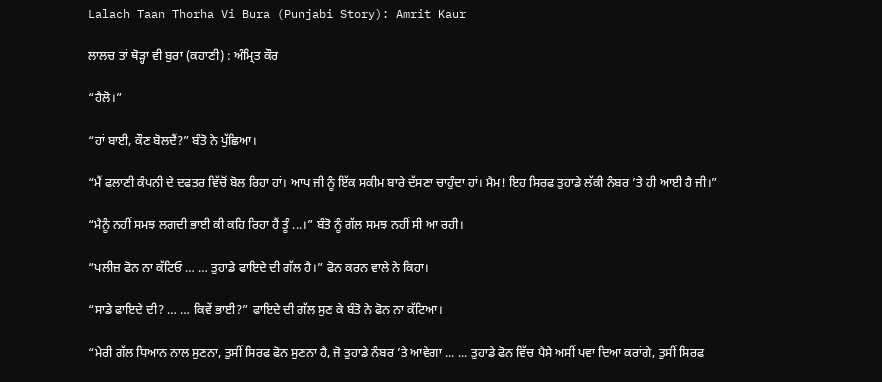Lalach Taan Thorha Vi Bura (Punjabi Story): Amrit Kaur

ਲਾਲਚ ਤਾਂ ਥੋੜ੍ਹਾ ਵੀ ਬੁਰਾ (ਕਹਾਣੀ) : ਅੰਮ੍ਰਿਤ ਕੌਰ

“ਹੈਲੋ।”

“ਹਾਂ ਬਾਈ, ਕੌਣ ਬੋਲਦੈਂ?” ਬੰਤੋ ਨੇ ਪੁੱਛਿਆ।

“ਮੈਂ ਫਲਾਣੀ ਕੰਪਨੀ ਦੇ ਦਫਤਰ ਵਿੱਚੋਂ ਬੋਲ ਰਿਹਾ ਹਾਂ। ਆਪ ਜੀ ਨੂੰ ਇੱਕ ਸਕੀਮ ਬਾਰੇ ਦੱਸਣਾ ਚਾਹੁੰਦਾ ਹਾਂ। ਮੈਮ! ਇਹ ਸਿਰਫ ਤੁਹਾਡੇ ਲੱਕੀ ਨੰਬਰ ’ਤੇ ਹੀ ਆਈ ਹੈ ਜੀ।”

“ਮੈਨੂੰ ਨਹੀਂ ਸਮਝ ਲਗਦੀ ਭਾਈ ਕੀ ਕਹਿ ਰਿਹਾ ਹੈਂ ਤੂੰ ...।” ਬੰਤੋ ਨੂੰ ਗੱਲ ਸਮਝ ਨਹੀਂ ਸੀ ਆ ਰਹੀ।

“ਪਲੀਜ਼ ਫੋਨ ਨਾ ਕੱਟਿਓ … … ਤੁਹਾਡੇ ਫਾਇਦੇ ਦੀ ਗੱਲ ਹੈ।” ਫੋਨ ਕਰਨ ਵਾਲੇ ਨੇ ਕਿਹਾ।

“ਸਾਡੇ ਫਾਇਦੇ ਦੀ? … … ਕਿਵੇਂ ਭਾਈ?” ਫਾਇਦੇ ਦੀ ਗੱਲ ਸੁਣ ਕੇ ਬੰਤੋ ਨੇ ਫੋਨ ਨਾ ਕੱਟਿਆ।

“ਮੇਰੀ ਗੱਲ ਧਿਆਨ ਨਾਲ ਸੁਣਨਾ, ਤੁਸੀਂ ਸਿਰਫ ਫੋਨ ਸੁਣਨਾ ਹੈ, ਜੋ ਤੁਹਾਡੇ ਨੰਬਰ ’ਤੇ ਆਵੇਗਾ ... ... ਤੁਹਾਡੇ ਫੋਨ ਵਿੱਚ ਪੈਸੇ ਅਸੀਂ ਪਵਾ ਦਿਆ ਕਰਾਂਗੇ, ਤੁਸੀਂ ਸਿਰਫ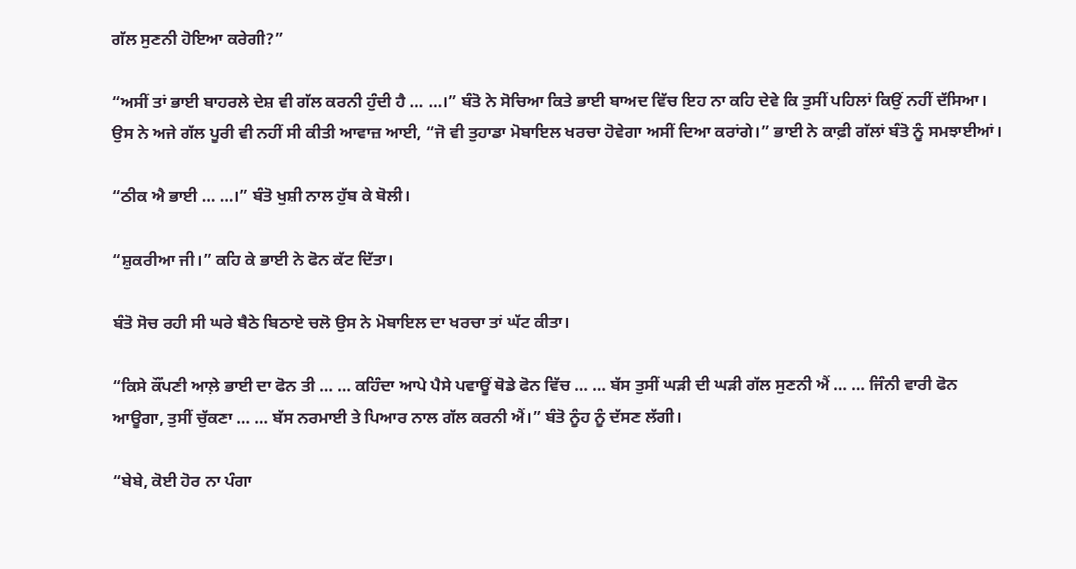ਗੱਲ ਸੁਣਨੀ ਹੋਇਆ ਕਰੇਗੀ?”

“ਅਸੀਂ ਤਾਂ ਭਾਈ ਬਾਹਰਲੇ ਦੇਸ਼ ਵੀ ਗੱਲ ਕਰਨੀ ਹੁੰਦੀ ਹੈ … …।” ਬੰਤੋ ਨੇ ਸੋਚਿਆ ਕਿਤੇ ਭਾਈ ਬਾਅਦ ਵਿੱਚ ਇਹ ਨਾ ਕਹਿ ਦੇਵੇ ਕਿ ਤੁਸੀਂ ਪਹਿਲਾਂ ਕਿਉਂ ਨਹੀਂ ਦੱਸਿਆ। ਉਸ ਨੇ ਅਜੇ ਗੱਲ ਪੂਰੀ ਵੀ ਨਹੀਂ ਸੀ ਕੀਤੀ ਆਵਾਜ਼ ਆਈ, “ਜੋ ਵੀ ਤੁਹਾਡਾ ਮੋਬਾਇਲ ਖਰਚਾ ਹੋਵੇਗਾ ਅਸੀਂ ਦਿਆ ਕਰਾਂਗੇ।” ਭਾਈ ਨੇ ਕਾਫ਼ੀ ਗੱਲਾਂ ਬੰਤੋ ਨੂੰ ਸਮਝਾਈਆਂ।

“ਠੀਕ ਐ ਭਾਈ … …।” ਬੰਤੋ ਖੁਸ਼ੀ ਨਾਲ ਹੁੱਬ ਕੇ ਬੋਲੀ।

“ਸ਼ੁਕਰੀਆ ਜੀ।” ਕਹਿ ਕੇ ਭਾਈ ਨੇ ਫੋਨ ਕੱਟ ਦਿੱਤਾ।

ਬੰਤੋ ਸੋਚ ਰਹੀ ਸੀ ਘਰੇ ਬੈਠੇ ਬਿਠਾਏ ਚਲੋ ਉਸ ਨੇ ਮੋਬਾਇਲ ਦਾ ਖਰਚਾ ਤਾਂ ਘੱਟ ਕੀਤਾ।

“ਕਿਸੇ ਕੌਂਪਣੀ ਆਲ਼ੇ ਭਾਈ ਦਾ ਫੋਨ ਤੀ … … ਕਹਿੰਦਾ ਆਪੇ ਪੈਸੇ ਪਵਾਊਂ ਥੋਡੇ ਫੋਨ ਵਿੱਚ … … ਬੱਸ ਤੁਸੀਂ ਘੜੀ ਦੀ ਘੜੀ ਗੱਲ ਸੁਣਨੀ ਐਂ … … ਜਿੰਨੀ ਵਾਰੀ ਫੋਨ ਆਊਗਾ, ਤੁਸੀਂ ਚੁੱਕਣਾ … … ਬੱਸ ਨਰਮਾਈ ਤੇ ਪਿਆਰ ਨਾਲ ਗੱਲ ਕਰਨੀ ਐਂ।” ਬੰਤੋ ਨੂੰਹ ਨੂੰ ਦੱਸਣ ਲੱਗੀ।

“ਬੇਬੇ, ਕੋਈ ਹੋਰ ਨਾ ਪੰਗਾ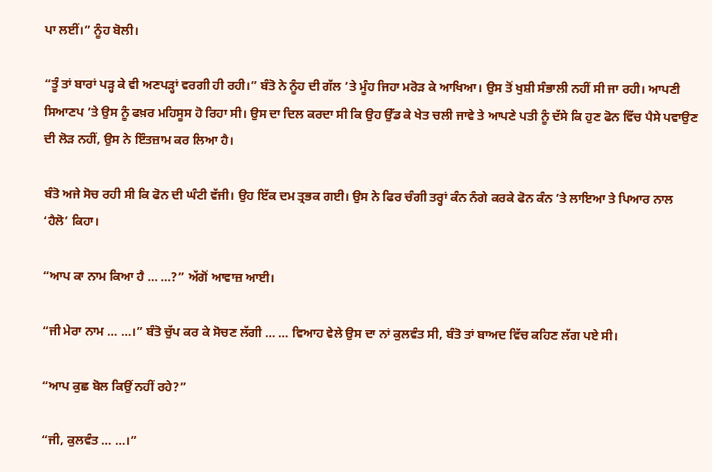ਪਾ ਲਈਂ।” ਨੂੰਹ ਬੋਲੀ।

“ਤੂੰ ਤਾਂ ਬਾਰਾਂ ਪੜ੍ਹ ਕੇ ਵੀ ਅਣਪੜ੍ਹਾਂ ਵਰਗੀ ਹੀ ਰਹੀ।” ਬੰਤੋ ਨੇ ਨੂੰਹ ਦੀ ਗੱਲ ’ਤੇ ਮੂੰਹ ਜਿਹਾ ਮਰੋੜ ਕੇ ਆਖਿਆ। ਉਸ ਤੋਂ ਖੁਸ਼ੀ ਸੰਭਾਲੀ ਨਹੀਂ ਸੀ ਜਾ ਰਹੀ। ਆਪਣੀ ਸਿਆਣਪ ’ਤੇ ਉਸ ਨੂੰ ਫਖ਼ਰ ਮਹਿਸੂਸ ਹੋ ਰਿਹਾ ਸੀ। ਉਸ ਦਾ ਦਿਲ ਕਰਦਾ ਸੀ ਕਿ ਉਹ ਉੱਡ ਕੇ ਖੇਤ ਚਲੀ ਜਾਵੇ ਤੇ ਆਪਣੇ ਪਤੀ ਨੂੰ ਦੱਸੇ ਕਿ ਹੁਣ ਫੋਨ ਵਿੱਚ ਪੈਸੇ ਪਵਾਉਣ ਦੀ ਲੋੜ ਨਹੀਂ, ਉਸ ਨੇ ਇੰਤਜ਼ਾਮ ਕਰ ਲਿਆ ਹੈ।

ਬੰਤੋ ਅਜੇ ਸੋਚ ਰਹੀ ਸੀ ਕਿ ਫੋਨ ਦੀ ਘੰਟੀ ਵੱਜੀ। ਉਹ ਇੱਕ ਦਮ ਤ੍ਰਭਕ ਗਈ। ਉਸ ਨੇ ਫਿਰ ਚੰਗੀ ਤਰ੍ਹਾਂ ਕੰਨ ਨੰਗੇ ਕਰਕੇ ਫੋਨ ਕੰਨ ’ਤੇ ਲਾਇਆ ਤੇ ਪਿਆਰ ਨਾਲ ‘ਹੈਲੋ’ ਕਿਹਾ।

“ਆਪ ਕਾ ਨਾਮ ਕਿਆ ਹੈ … …?” ਅੱਗੋਂ ਆਵਾਜ਼ ਆਈ।

“ਜੀ ਮੇਰਾ ਨਾਮ … …।” ਬੰਤੋ ਚੁੱਪ ਕਰ ਕੇ ਸੋਚਣ ਲੱਗੀ … … ਵਿਆਹ ਵੇਲੇ ਉਸ ਦਾ ਨਾਂ ਕੁਲਵੰਤ ਸੀ, ਬੰਤੋ ਤਾਂ ਬਾਅਦ ਵਿੱਚ ਕਹਿਣ ਲੱਗ ਪਏ ਸੀ।

“ਆਪ ਕੁਛ ਬੋਲ ਕਿਉਂ ਨਹੀਂ ਰਹੇ?”

“ਜੀ, ਕੁਲਵੰਤ … …।”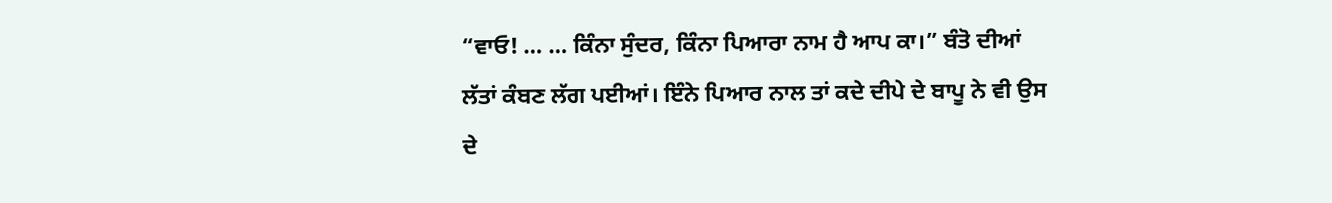“ਵਾਓ! … … ਕਿੰਨਾ ਸੁੰਦਰ, ਕਿੰਨਾ ਪਿਆਰਾ ਨਾਮ ਹੈ ਆਪ ਕਾ।” ਬੰਤੋ ਦੀਆਂ ਲੱਤਾਂ ਕੰਬਣ ਲੱਗ ਪਈਆਂ। ਇੰਨੇ ਪਿਆਰ ਨਾਲ ਤਾਂ ਕਦੇ ਦੀਪੇ ਦੇ ਬਾਪੂ ਨੇ ਵੀ ਉਸ ਦੇ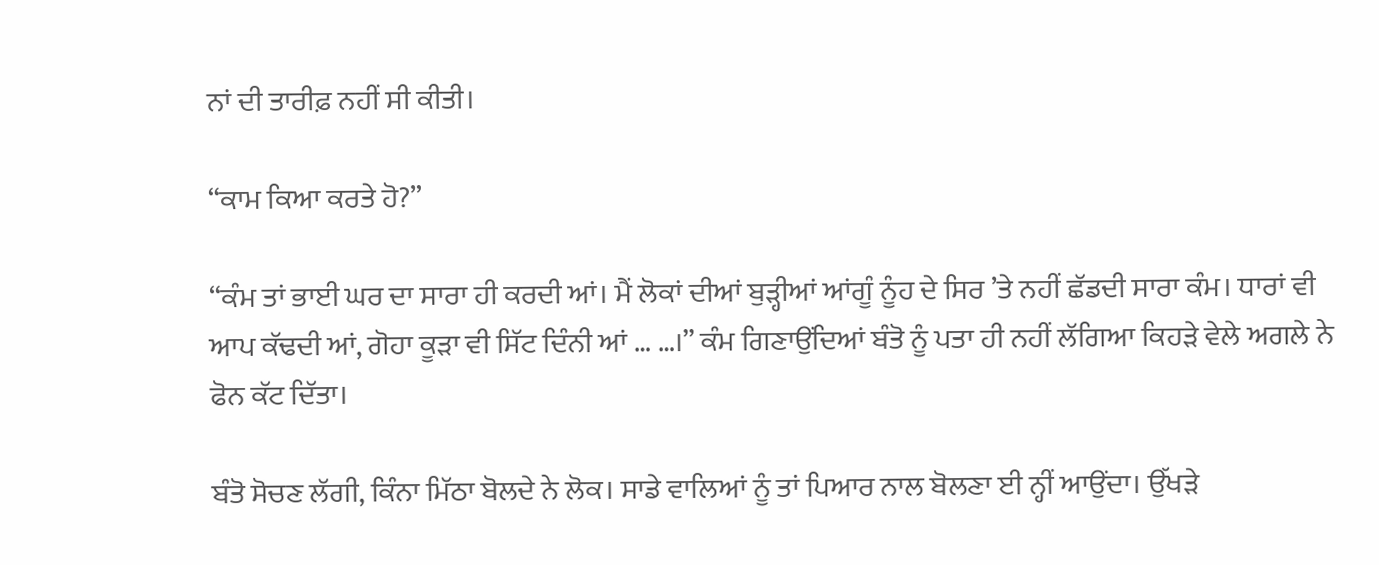ਨਾਂ ਦੀ ਤਾਰੀਫ਼ ਨਹੀਂ ਸੀ ਕੀਤੀ।

“ਕਾਮ ਕਿਆ ਕਰਤੇ ਹੋ?”

“ਕੰਮ ਤਾਂ ਭਾਈ ਘਰ ਦਾ ਸਾਰਾ ਹੀ ਕਰਦੀ ਆਂ। ਮੈਂ ਲੋਕਾਂ ਦੀਆਂ ਬੁੜ੍ਹੀਆਂ ਆਂਗੂੰ ਨੂੰਹ ਦੇ ਸਿਰ ’ਤੇ ਨਹੀਂ ਛੱਡਦੀ ਸਾਰਾ ਕੰਮ। ਧਾਰਾਂ ਵੀ ਆਪ ਕੱਢਦੀ ਆਂ, ਗੋਹਾ ਕੂੜਾ ਵੀ ਸਿੱਟ ਦਿੰਨੀ ਆਂ … …।” ਕੰਮ ਗਿਣਾਉਂਦਿਆਂ ਬੰਤੋ ਨੂੰ ਪਤਾ ਹੀ ਨਹੀਂ ਲੱਗਿਆ ਕਿਹੜੇ ਵੇਲੇ ਅਗਲੇ ਨੇ ਫੋਨ ਕੱਟ ਦਿੱਤਾ।

ਬੰਤੋ ਸੋਚਣ ਲੱਗੀ, ਕਿੰਨਾ ਮਿੱਠਾ ਬੋਲਦੇ ਨੇ ਲੋਕ। ਸਾਡੇ ਵਾਲਿਆਂ ਨੂੰ ਤਾਂ ਪਿਆਰ ਨਾਲ ਬੋਲਣਾ ਈ ਨ੍ਹੀਂ ਆਉਂਦਾ। ਉੱਖੜੇ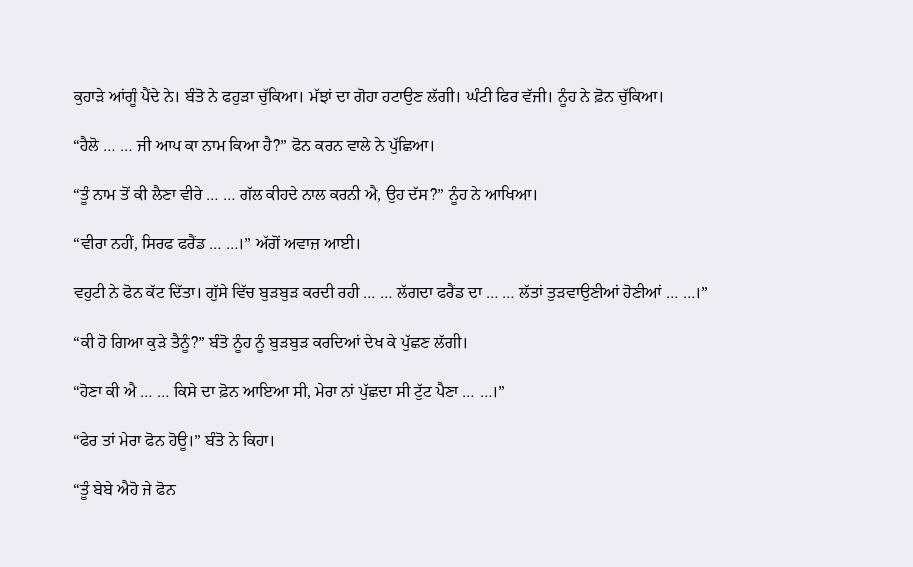ਕੁਹਾੜੇ ਆਂਗੂੰ ਪੈਂਦੇ ਨੇ। ਬੰਤੋ ਨੇ ਫਹੁੜਾ ਚੁੱਕਿਆ। ਮੱਝਾਂ ਦਾ ਗੋਹਾ ਹਟਾਉਣ ਲੱਗੀ। ਘੰਟੀ ਫਿਰ ਵੱਜੀ। ਨੂੰਹ ਨੇ ਫ਼ੋਨ ਚੁੱਕਿਆ।

“ਹੈਲੋ … … ਜੀ ਆਪ ਕਾ ਨਾਮ ਕਿਆ ਹੈ?” ਫੋਨ ਕਰਨ ਵਾਲੇ ਨੇ ਪੁੱਛਿਆ।

“ਤੂੰ ਨਾਮ ਤੋਂ ਕੀ ਲੈਣਾ ਵੀਰੇ … … ਗੱਲ ਕੀਹਦੇ ਨਾਲ ਕਰਨੀ ਐ, ਉਹ ਦੱਸ?” ਨੂੰਹ ਨੇ ਆਖਿਆ।

“ਵੀਰਾ ਨਹੀਂ, ਸਿਰਫ ਫਰੈਂਡ … …।” ਅੱਗੋਂ ਅਵਾਜ਼ ਆਈ।

ਵਹੁਟੀ ਨੇ ਫੋਨ ਕੱਟ ਦਿੱਤਾ। ਗੁੱਸੇ ਵਿੱਚ ਬੁੜਬੁੜ ਕਰਦੀ ਰਹੀ … … ਲੱਗਦਾ ਫਰੈਂਡ ਦਾ … … ਲੱਤਾਂ ਤੁੜਵਾਉਣੀਆਂ ਹੋਣੀਆਂ … …।”

“ਕੀ ਹੋ ਗਿਆ ਕੁੜੇ ਤੈਨੂੰ?” ਬੰਤੋ ਨੂੰਹ ਨੂੰ ਬੁੜਬੁੜ ਕਰਦਿਆਂ ਦੇਖ ਕੇ ਪੁੱਛਣ ਲੱਗੀ।

“ਹੋਣਾ ਕੀ ਐ … … ਕਿਸੇ ਦਾ ਫ਼ੋਨ ਆਇਆ ਸੀ, ਮੇਰਾ ਨਾਂ ਪੁੱਛਦਾ ਸੀ ਟੁੱਟ ਪੈਣਾ … …।”

“ਫੇਰ ਤਾਂ ਮੇਰਾ ਫੋਨ ਹੋਊ।” ਬੰਤੋ ਨੇ ਕਿਹਾ।

“ਤੂੰ ਬੇਬੇ ਐਹੋ ਜੇ ਫੋਨ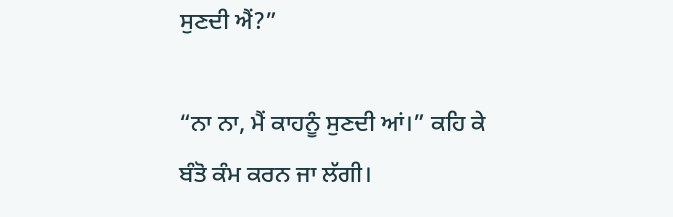ਸੁਣਦੀ ਐਂ?”

“ਨਾ ਨਾ, ਮੈਂ ਕਾਹਨੂੰ ਸੁਣਦੀ ਆਂ।” ਕਹਿ ਕੇ ਬੰਤੋ ਕੰਮ ਕਰਨ ਜਾ ਲੱਗੀ।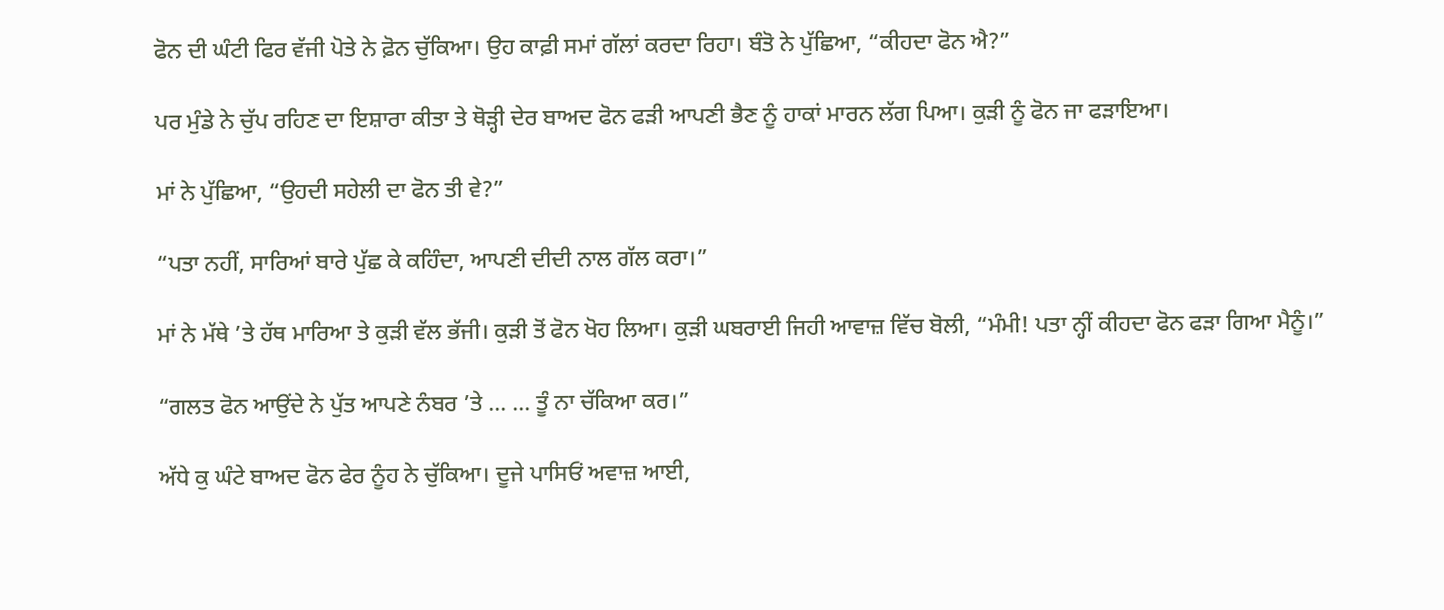ਫੋਨ ਦੀ ਘੰਟੀ ਫਿਰ ਵੱਜੀ ਪੋਤੇ ਨੇ ਫ਼ੋਨ ਚੁੱਕਿਆ। ਉਹ ਕਾਫ਼ੀ ਸਮਾਂ ਗੱਲਾਂ ਕਰਦਾ ਰਿਹਾ। ਬੰਤੋ ਨੇ ਪੁੱਛਿਆ, “ਕੀਹਦਾ ਫੋਨ ਐ?”

ਪਰ ਮੁੰਡੇ ਨੇ ਚੁੱਪ ਰਹਿਣ ਦਾ ਇਸ਼ਾਰਾ ਕੀਤਾ ਤੇ ਥੋੜ੍ਹੀ ਦੇਰ ਬਾਅਦ ਫੋਨ ਫੜੀ ਆਪਣੀ ਭੈਣ ਨੂੰ ਹਾਕਾਂ ਮਾਰਨ ਲੱਗ ਪਿਆ। ਕੁੜੀ ਨੂੰ ਫੋਨ ਜਾ ਫੜਾਇਆ।

ਮਾਂ ਨੇ ਪੁੱਛਿਆ, “ਉਹਦੀ ਸਹੇਲੀ ਦਾ ਫੋਨ ਤੀ ਵੇ?”

“ਪਤਾ ਨਹੀਂ, ਸਾਰਿਆਂ ਬਾਰੇ ਪੁੱਛ ਕੇ ਕਹਿੰਦਾ, ਆਪਣੀ ਦੀਦੀ ਨਾਲ ਗੱਲ ਕਰਾ।”

ਮਾਂ ਨੇ ਮੱਥੇ ’ਤੇ ਹੱਥ ਮਾਰਿਆ ਤੇ ਕੁੜੀ ਵੱਲ ਭੱਜੀ। ਕੁੜੀ ਤੋਂ ਫੋਨ ਖੋਹ ਲਿਆ। ਕੁੜੀ ਘਬਰਾਈ ਜਿਹੀ ਆਵਾਜ਼ ਵਿੱਚ ਬੋਲੀ, “ਮੰਮੀ! ਪਤਾ ਨ੍ਹੀਂ ਕੀਹਦਾ ਫੋਨ ਫੜਾ ਗਿਆ ਮੈਨੂੰ।”

“ਗਲਤ ਫੋਨ ਆਉਂਦੇ ਨੇ ਪੁੱਤ ਆਪਣੇ ਨੰਬਰ ’ਤੇ ... ... ਤੂੰ ਨਾ ਚੱਕਿਆ ਕਰ।”

ਅੱਧੇ ਕੁ ਘੰਟੇ ਬਾਅਦ ਫੋਨ ਫੇਰ ਨੂੰਹ ਨੇ ਚੁੱਕਿਆ। ਦੂਜੇ ਪਾਸਿਓਂ ਅਵਾਜ਼ ਆਈ,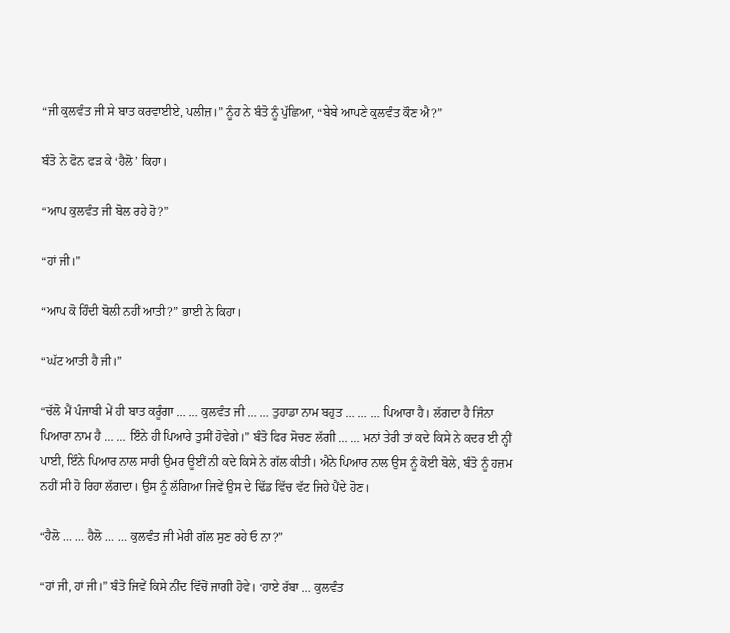“ਜੀ ਕੁਲਵੰਤ ਜੀ ਸੇ ਬਾਤ ਕਰਵਾਈਏ, ਪਲੀਜ਼।” ਨੂੰਹ ਨੇ ਬੰਤੋ ਨੂੰ ਪੁੱਛਿਆ, “ਬੇਬੇ ਆਪਣੇ ਕੁਲਵੰਤ ਕੌਣ ਐ?”

ਬੰਤੋ ਨੇ ਫੋਨ ਫੜ ਕੇ ‘ਹੈਲੋ’ ਕਿਹਾ।

“ਆਪ ਕੁਲਵੰਤ ਜੀ ਬੋਲ ਰਹੇ ਹੋ?”

“ਹਾਂ ਜੀ।”

“ਆਪ ਕੋ ਹਿੰਦੀ ਬੋਲੀ ਨਹੀਂ ਆਤੀ?” ਭਾਈ ਨੇ ਕਿਹਾ।

“ਘੱਟ ਆਤੀ ਹੈ ਜੀ।”

“ਚੱਲੋ ਮੈਂ ਪੰਜਾਬੀ ਮੇਂ ਹੀ ਬਾਤ ਕਰੂੰਗਾ … … ਕੁਲਵੰਤ ਜੀ … … ਤੁਹਾਡਾ ਨਾਮ ਬਹੁਤ … … … ਪਿਆਰਾ ਹੈ। ਲੱਗਦਾ ਹੈ ਜਿੰਨਾ ਪਿਆਰਾ ਨਾਮ ਹੈ … … ਇੰਨੇ ਹੀ ਪਿਆਰੇ ਤੁਸੀਂ ਹੋਵੇਗੇ।” ਬੰਤੋ ਫਿਰ ਸੋਚਣ ਲੱਗੀ … … ਮਨਾਂ ਤੇਰੀ ਤਾਂ ਕਦੇ ਕਿਸੇ ਨੇ ਕਦਰ ਈ ਨ੍ਹੀਂ ਪਾਈ, ਇੰਨੇ ਪਿਆਰ ਨਾਲ ਸਾਰੀ ਉਮਰ ਊਈਂ ਨੀ ਕਦੇ ਕਿਸੇ ਨੇ ਗੱਲ ਕੀਤੀ। ਐਨੇ ਪਿਆਰ ਨਾਲ ਉਸ ਨੂੰ ਕੋਈ ਬੋਲੇ, ਬੰਤੋ ਨੂੰ ਹਜ਼ਮ ਨਹੀਂ ਸੀ ਹੋ ਰਿਹਾ ਲੱਗਦਾ। ਉਸ ਨੂੰ ਲੱਗਿਆ ਜਿਵੇਂ ਉਸ ਦੇ ਢਿੱਡ ਵਿੱਚ ਵੱਟ ਜਿਹੇ ਪੈਂਦੇ ਹੋਣ।

“ਹੈਲੋ … … ਹੈਲੋ … … ਕੁਲਵੰਤ ਜੀ ਮੇਰੀ ਗੱਲ ਸੁਣ ਰਹੇ ਓ ਨਾ?”

“ਹਾਂ ਜੀ, ਹਾਂ ਜੀ।” ਬੰਤੋ ਜਿਵੇਂ ਕਿਸੇ ਨੀਂਦ ਵਿੱਚੋਂ ਜਾਗੀ ਹੋਵੇ। ‘ਹਾਏ ਰੱਬਾ … ਕੁਲਵੰਤ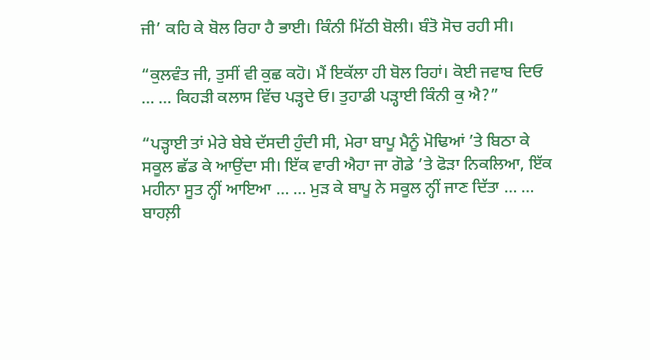ਜੀ’ ਕਹਿ ਕੇ ਬੋਲ ਰਿਹਾ ਹੈ ਭਾਈ। ਕਿੰਨੀ ਮਿੱਠੀ ਬੋਲੀ। ਬੰਤੋ ਸੋਚ ਰਹੀ ਸੀ।

“ਕੁਲਵੰਤ ਜੀ, ਤੁਸੀਂ ਵੀ ਕੁਛ ਕਹੋ। ਮੈਂ ਇਕੱਲਾ ਹੀ ਬੋਲ ਰਿਹਾਂ। ਕੋਈ ਜਵਾਬ ਦਿਓ … … ਕਿਹੜੀ ਕਲਾਸ ਵਿੱਚ ਪੜ੍ਹਦੇ ਓ। ਤੁਹਾਡੀ ਪੜ੍ਹਾਈ ਕਿੰਨੀ ਕੁ ਐ?”

“ਪੜ੍ਹਾਈ ਤਾਂ ਮੇਰੇ ਬੇਬੇ ਦੱਸਦੀ ਹੁੰਦੀ ਸੀ, ਮੇਰਾ ਬਾਪੂ ਮੈਨੂੰ ਮੋਢਿਆਂ ’ਤੇ ਬਿਠਾ ਕੇ ਸਕੂਲ ਛੱਡ ਕੇ ਆਉਂਦਾ ਸੀ। ਇੱਕ ਵਾਰੀ ਐਹਾ ਜਾ ਗੋਡੇ ’ਤੇ ਫੋੜਾ ਨਿਕਲਿਆ, ਇੱਕ ਮਹੀਨਾ ਸੂਤ ਨ੍ਹੀਂ ਆਇਆ … … ਮੁੜ ਕੇ ਬਾਪੂ ਨੇ ਸਕੂਲ ਨ੍ਹੀਂ ਜਾਣ ਦਿੱਤਾ … … ਬਾਹਲ਼ੀ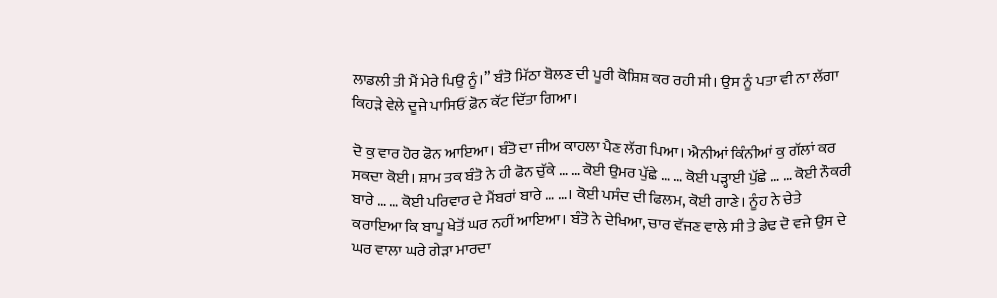ਲਾਡਲੀ ਤੀ ਮੈਂ ਮੇਰੇ ਪਿਉ ਨੂੰ।” ਬੰਤੋ ਮਿੱਠਾ ਬੋਲਣ ਦੀ ਪੂਰੀ ਕੋਸ਼ਿਸ਼ ਕਰ ਰਹੀ ਸੀ। ਉਸ ਨੂੰ ਪਤਾ ਵੀ ਨਾ ਲੱਗਾ ਕਿਹੜੇ ਵੇਲੇ ਦੂਜੇ ਪਾਸਿਓਂ ਫ਼ੋਨ ਕੱਟ ਦਿੱਤਾ ਗਿਆ।

ਦੋ ਕੁ ਵਾਰ ਹੋਰ ਫੋਨ ਆਇਆ। ਬੰਤੋ ਦਾ ਜੀਅ ਕਾਹਲਾ ਪੈਣ ਲੱਗ ਪਿਆ। ਐਨੀਆਂ ਕਿੰਨੀਆਂ ਕੁ ਗੱਲਾਂ ਕਰ ਸਕਦਾ ਕੋਈ। ਸ਼ਾਮ ਤਕ ਬੰਤੋ ਨੇ ਹੀ ਫੋਨ ਚੁੱਕੇ … … ਕੋਈ ਉਮਰ ਪੁੱਛੇ … … ਕੋਈ ਪੜ੍ਹਾਈ ਪੁੱਛੇ … … ਕੋਈ ਨੌਕਰੀ ਬਾਰੇ … … ਕੋਈ ਪਰਿਵਾਰ ਦੇ ਮੈਂਬਰਾਂ ਬਾਰੇ … …। ਕੋਈ ਪਸੰਦ ਦੀ ਫਿਲਮ, ਕੋਈ ਗਾਣੇ। ਨੂੰਹ ਨੇ ਚੇਤੇ ਕਰਾਇਆ ਕਿ ਬਾਪੂ ਖੇਤੋਂ ਘਰ ਨਹੀਂ ਆਇਆ। ਬੰਤੋ ਨੇ ਦੇਖਿਆ, ਚਾਰ ਵੱਜਣ ਵਾਲੇ ਸੀ ਤੇ ਡੇਢ ਦੋ ਵਜੇ ਉਸ ਦੇ ਘਰ ਵਾਲਾ ਘਰੇ ਗੇੜਾ ਮਾਰਦਾ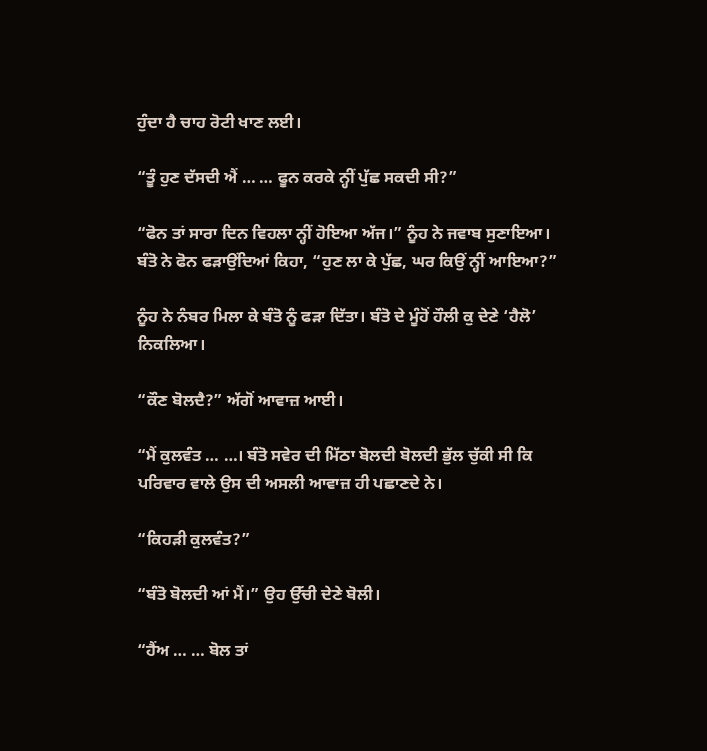ਹੁੰਦਾ ਹੈ ਚਾਹ ਰੋਟੀ ਖਾਣ ਲਈ।

“ਤੂੰ ਹੁਣ ਦੱਸਦੀ ਐਂ … … ਫੂਨ ਕਰਕੇ ਨ੍ਹੀਂ ਪੁੱਛ ਸਕਦੀ ਸੀ?”

“ਫੋਨ ਤਾਂ ਸਾਰਾ ਦਿਨ ਵਿਹਲਾ ਨ੍ਹੀਂ ਹੋਇਆ ਅੱਜ।” ਨੂੰਹ ਨੇ ਜਵਾਬ ਸੁਣਾਇਆ। ਬੰਤੋ ਨੇ ਫੋਨ ਫੜਾਉਂਦਿਆਂ ਕਿਹਾ, “ਹੁਣ ਲਾ ਕੇ ਪੁੱਛ, ਘਰ ਕਿਉਂ ਨ੍ਹੀਂ ਆਇਆ?”

ਨੂੰਹ ਨੇ ਨੰਬਰ ਮਿਲਾ ਕੇ ਬੰਤੋ ਨੂੰ ਫੜਾ ਦਿੱਤਾ। ਬੰਤੋ ਦੇ ਮੂੰਹੋਂ ਹੌਲੀ ਕੁ ਦੇਣੇ ‘ਹੈਲੋ’ ਨਿਕਲਿਆ।

“ਕੌਣ ਬੋਲਦੈ?” ਅੱਗੋਂ ਆਵਾਜ਼ ਆਈ।

“ਮੈਂ ਕੁਲਵੰਤ … …। ਬੰਤੋ ਸਵੇਰ ਦੀ ਮਿੱਠਾ ਬੋਲਦੀ ਬੋਲਦੀ ਭੁੱਲ ਚੁੱਕੀ ਸੀ ਕਿ ਪਰਿਵਾਰ ਵਾਲੇ ਉਸ ਦੀ ਅਸਲੀ ਆਵਾਜ਼ ਹੀ ਪਛਾਣਦੇ ਨੇ।

“ਕਿਹੜੀ ਕੁਲਵੰਤ?”

“ਬੰਤੋ ਬੋਲਦੀ ਆਂ ਮੈਂ।” ਉਹ ਉੱਚੀ ਦੇਣੇ ਬੋਲੀ।

“ਹੈਂਅ … … ਬੋਲ ਤਾਂ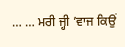… … ਮਰੀ ਜ੍ਹੀ ’ਵਾਜ ਕਿਉਂ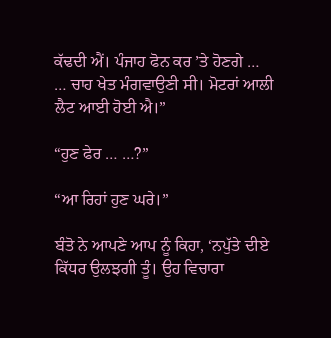ਕੱਢਦੀ ਐਂ। ਪੰਜਾਹ ਫੋਨ ਕਰ ’ਤੇ ਹੋਣਗੇ … … ਚਾਹ ਖੇਤ ਮੰਗਵਾਉਣੀ ਸੀ। ਮੋਟਰਾਂ ਆਲੀ ਲੈਟ ਆਈ ਹੋਈ ਐ।”

“ਹੁਣ ਫੇਰ … …?”

“ਆ ਰਿਹਾਂ ਹੁਣ ਘਰੇ।”

ਬੰਤੋ ਨੇ ਆਪਣੇ ਆਪ ਨੂੰ ਕਿਹਾ, ‘ਨਪੁੱਤੇ ਦੀਏ ਕਿੱਧਰ ਉਲਝਗੀ ਤੂੰ। ਉਹ ਵਿਚਾਰਾ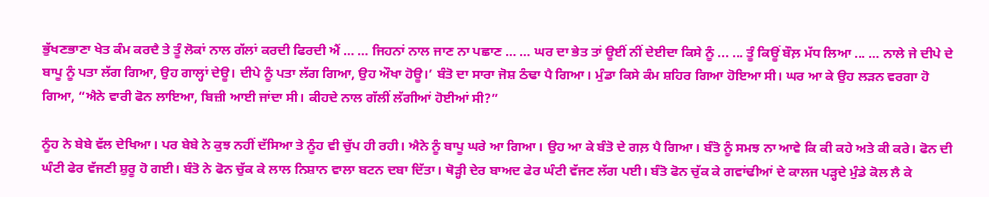ਭੁੱਖਣਭਾਣਾ ਖੇਤ ਕੰਮ ਕਰਦੈ ਤੇ ਤੂੰ ਲੋਕਾਂ ਨਾਲ ਗੱਲਾਂ ਕਰਦੀ ਫਿਰਦੀ ਐਂ … … ਜਿਹਨਾਂ ਨਾਲ ਜਾਣ ਨਾ ਪਛਾਣ … … ਘਰ ਦਾ ਭੇਤ ਤਾਂ ਊਈਂ ਨੀਂ ਦੇਈਦਾ ਕਿਸੇ ਨੂੰ ... ... ਤੂੰ ਕਿਊਂ ਬੌਲ਼ ਮੱਧ ਲਿਆ ... … ਨਾਲੇ ਜੇ ਦੀਪੇ ਦੇ ਬਾਪੂ ਨੂੰ ਪਤਾ ਲੱਗ ਗਿਆ, ਉਹ ਗਾਲ੍ਹਾਂ ਦੇਊ। ਦੀਪੇ ਨੂੰ ਪਤਾ ਲੱਗ ਗਿਆ, ਉਹ ਔਖਾ ਹੋਊ।’ ਬੰਤੋ ਦਾ ਸਾਰਾ ਜੋਸ਼ ਠੰਢਾ ਪੈ ਗਿਆ। ਮੁੰਡਾ ਕਿਸੇ ਕੰਮ ਸ਼ਹਿਰ ਗਿਆ ਹੋਇਆ ਸੀ। ਘਰ ਆ ਕੇ ਉਹ ਲੜਨ ਵਰਗਾ ਹੋ ਗਿਆ, “ਐਨੇ ਵਾਰੀ ਫੋਨ ਲਾਇਆ, ਬਿਜ਼ੀ ਆਈ ਜਾਂਦਾ ਸੀ। ਕੀਹਦੇ ਨਾਲ ਗੱਲੀਂ ਲੱਗੀਆਂ ਹੋਈਆਂ ਸੀ?”

ਨੂੰਹ ਨੇ ਬੇਬੇ ਵੱਲ ਦੇਖਿਆ। ਪਰ ਬੇਬੇ ਨੇ ਕੁਝ ਨਹੀਂ ਦੱਸਿਆ ਤੇ ਨੂੰਹ ਵੀ ਚੁੱਪ ਹੀ ਰਹੀ। ਐਨੇ ਨੂੰ ਬਾਪੂ ਘਰੇ ਆ ਗਿਆ। ਉਹ ਆ ਕੇ ਬੰਤੋ ਦੇ ਗਲ਼ ਪੈ ਗਿਆ। ਬੰਤੋ ਨੂੰ ਸਮਝ ਨਾ ਆਵੇ ਕਿ ਕੀ ਕਹੇ ਅਤੇ ਕੀ ਕਰੇ। ਫੋਨ ਦੀ ਘੰਟੀ ਫੇਰ ਵੱਜਣੀ ਸ਼ੁਰੂ ਹੋ ਗਈ। ਬੰਤੋ ਨੇ ਫੋਨ ਚੁੱਕ ਕੇ ਲਾਲ ਨਿਸ਼ਾਨ ਵਾਲਾ ਬਟਨ ਦਬਾ ਦਿੱਤਾ। ਥੋੜ੍ਹੀ ਦੇਰ ਬਾਅਦ ਫੇਰ ਘੰਟੀ ਵੱਜਣ ਲੱਗ ਪਈ। ਬੰਤੋ ਫੋਨ ਚੁੱਕ ਕੇ ਗਵਾਂਢੀਆਂ ਦੇ ਕਾਲਜ ਪੜ੍ਹਦੇ ਮੁੰਡੇ ਕੋਲ ਲੈ ਕੇ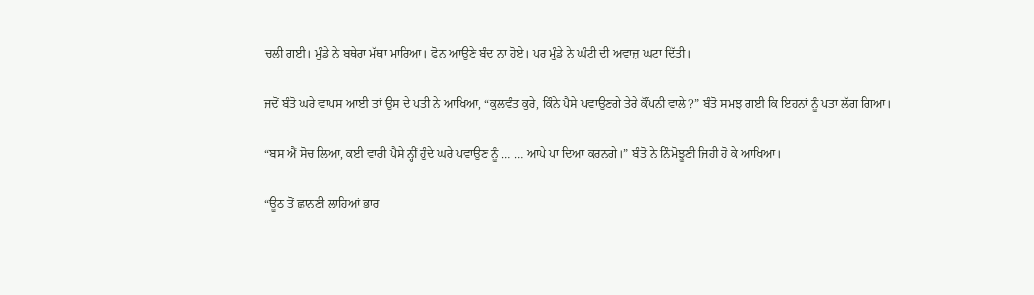ਚਲੀ ਗਈ। ਮੁੰਡੇ ਨੇ ਬਥੇਰਾ ਮੱਥਾ ਮਾਰਿਆ। ਫੋਨ ਆਉਣੇ ਬੰਦ ਨਾ ਹੋਏ। ਪਰ ਮੁੰਡੇ ਨੇ ਘੰਟੀ ਦੀ ਅਵਾਜ਼ ਘਟਾ ਦਿੱਤੀ।

ਜਦੋਂ ਬੰਤੋ ਘਰੇ ਵਾਪਸ ਆਈ ਤਾਂ ਉਸ ਦੇ ਪਤੀ ਨੇ ਆਖਿਆ, “ਕੁਲਵੰਤ ਕੁਰੇ, ਕਿੰਨੇ ਪੈਸੇ ਪਵਾਉਣਗੇ ਤੇਰੇ ਕੌਂਪਨੀ ਵਾਲੇ?” ਬੰਤੋ ਸਮਝ ਗਈ ਕਿ ਇਹਨਾਂ ਨੂੰ ਪਤਾ ਲੱਗ ਗਿਆ।

“ਬਸ ਐਂ ਸੋਚ ਲਿਆ, ਕਈ ਵਾਰੀ ਪੈਸੇ ਨ੍ਹੀਂ ਹੁੰਦੇ ਘਰੇ ਪਵਾਉਣ ਨੂੰ … … ਆਪੇ ਪਾ ਦਿਆ ਕਰਨਗੇ।” ਬੰਤੋ ਨੇ ਨਿੰਮੋਝੂਣੀ ਜਿਹੀ ਹੋ ਕੇ ਆਖਿਆ।

“ਊਠ ਤੋਂ ਛਾਨਣੀ ਲਾਹਿਆਂ ਭਾਰ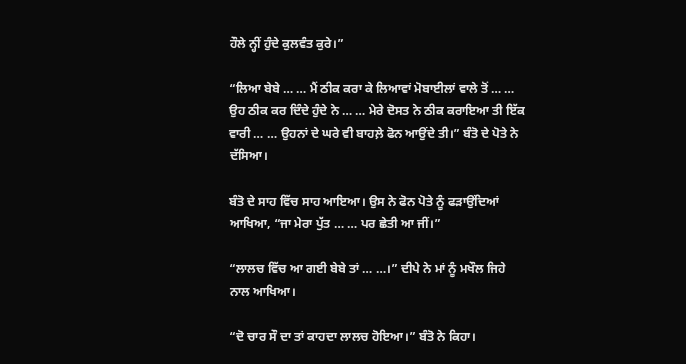ਹੌਲੇ ਨ੍ਹੀਂ ਹੁੰਦੇ ਕੁਲਵੰਤ ਕੁਰੇ।”

“ਲਿਆ ਬੇਬੇ … … ਮੈਂ ਠੀਕ ਕਰਾ ਕੇ ਲਿਆਵਾਂ ਮੋਬਾਈਲਾਂ ਵਾਲੇ ਤੋਂ … … ਉਹ ਠੀਕ ਕਰ ਦਿੰਦੇ ਹੁੰਦੇ ਨੇ … … ਮੇਰੇ ਦੋਸਤ ਨੇ ਠੀਕ ਕਰਾਇਆ ਤੀ ਇੱਕ ਵਾਰੀ … … ਉਹਨਾਂ ਦੇ ਘਰੇ ਵੀ ਬਾਹਲ਼ੇ ਫੋਨ ਆਉਂਦੇ ਤੀ।” ਬੰਤੋ ਦੇ ਪੋਤੇ ਨੇ ਦੱਸਿਆ।

ਬੰਤੋ ਦੇ ਸਾਹ ਵਿੱਚ ਸਾਹ ਆਇਆ। ਉਸ ਨੇ ਫੋਨ ਪੋਤੇ ਨੂੰ ਫੜਾਉਂਦਿਆਂ ਆਖਿਆ, “ਜਾ ਮੇਰਾ ਪੁੱਤ … … ਪਰ ਛੇਤੀ ਆ ਜੀਂ।”

“ਲਾਲਚ ਵਿੱਚ ਆ ਗਈ ਬੇਬੇ ਤਾਂ … …।” ਦੀਪੇ ਨੇ ਮਾਂ ਨੂੰ ਮਖੌਲ ਜਿਹੇ ਨਾਲ ਆਖਿਆ।

“ਦੋ ਚਾਰ ਸੌ ਦਾ ਤਾਂ ਕਾਹਦਾ ਲਾਲਚ ਹੋਇਆ।” ਬੰਤੋ ਨੇ ਕਿਹਾ।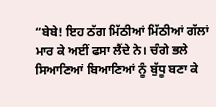“ਬੇਬੇ! ਇਹ ਠੱਗ ਮਿੱਠੀਆਂ ਮਿੱਠੀਆਂ ਗੱਲਾਂ ਮਾਰ ਕੇ ਅਈਂ ਫਸਾ ਲੈਂਦੇ ਨੇ। ਚੰਗੇ ਭਲੇ ਸਿਆਣਿਆਂ ਬਿਆਣਿਆਂ ਨੂੰ ਬੁੱਧੂ ਬਣਾ ਕੇ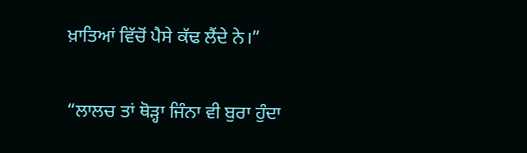ਖ਼ਾਤਿਆਂ ਵਿੱਚੋਂ ਪੈਸੇ ਕੱਢ ਲੈਂਦੇ ਨੇ।”

“ਲਾਲਚ ਤਾਂ ਥੋੜ੍ਹਾ ਜਿੰਨਾ ਵੀ ਬੁਰਾ ਹੁੰਦਾ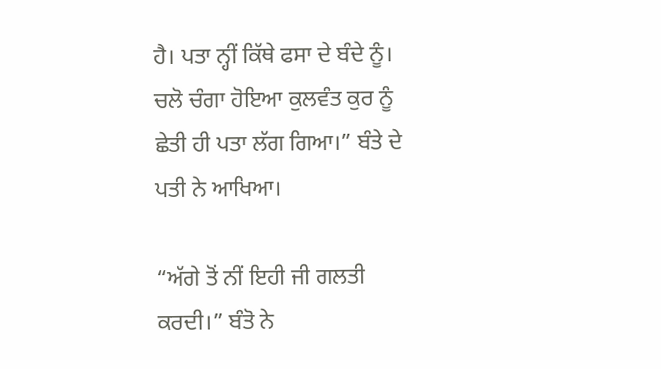ਹੈ। ਪਤਾ ਨ੍ਹੀਂ ਕਿੱਥੇ ਫਸਾ ਦੇ ਬੰਦੇ ਨੂੰ। ਚਲੋ ਚੰਗਾ ਹੋਇਆ ਕੁਲਵੰਤ ਕੁਰ ਨੂੰ ਛੇਤੀ ਹੀ ਪਤਾ ਲੱਗ ਗਿਆ।” ਬੰਤੇ ਦੇ ਪਤੀ ਨੇ ਆਖਿਆ।

“ਅੱਗੇ ਤੋਂ ਨੀਂ ਇਹੀ ਜੀ ਗਲਤੀ ਕਰਦੀ।” ਬੰਤੋ ਨੇ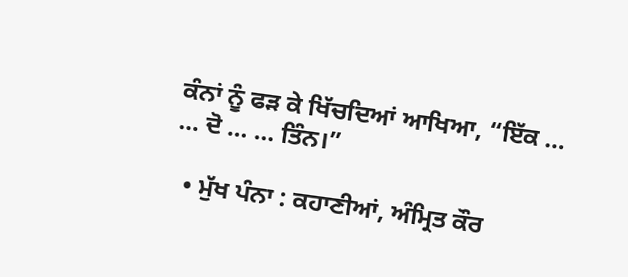ਕੰਨਾਂ ਨੂੰ ਫੜ ਕੇ ਖਿੱਚਦਿਆਂ ਆਖਿਆ, “ਇੱਕ … … ਦੋ … … ਤਿੰਨ।”

  • ਮੁੱਖ ਪੰਨਾ : ਕਹਾਣੀਆਂ, ਅੰਮ੍ਰਿਤ ਕੌਰ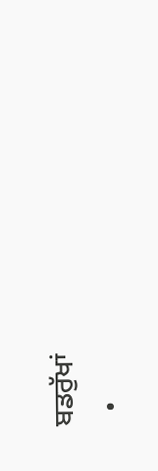ਬਡਰੁੱਖਾਂ
  •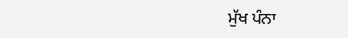ਮੁੱਖ ਪੰਨਾ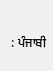: ਪੰਜਾਬੀ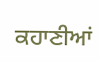ਕਹਾਣੀਆਂ